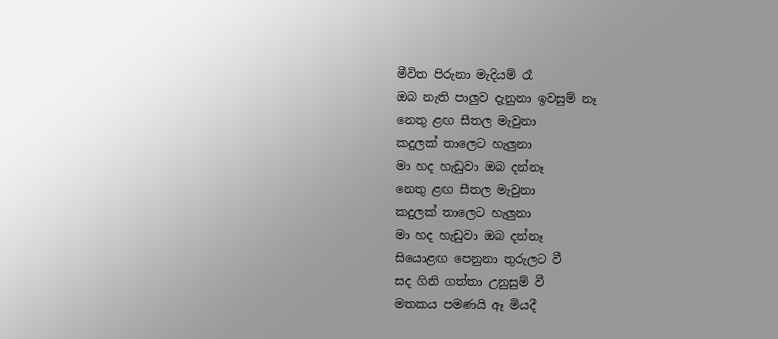මීවිත පිරුනා මැදියම් රෑ
ඔබ නැති පාලුව දැනුනා ඉවසුම් නෑ
නෙතු ළඟ සීතල මැවුනා
කදුලක් තාලෙට හැලුනා
මා හද හැඩුවා ඔබ දන්නෑ
නෙතු ළඟ සීතල මැවුනා
කදුලක් තාලෙට හැලුනා
මා හද හැඩුවා ඔබ දන්නෑ
සියොළඟ පෙනුනා තුරුලට වී
සද ගිනි ගත්තා උනුසුම් වී
මතකය පමණයි ඈ මියදී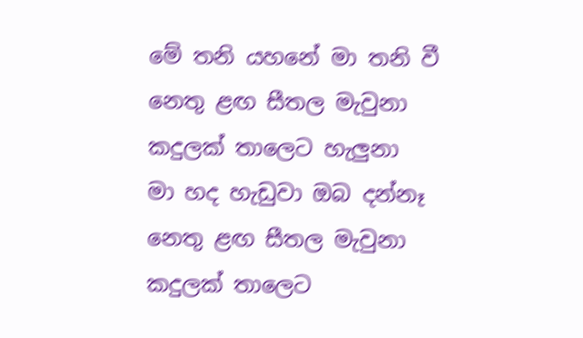මේ තනි යහනේ මා තනි වී
නෙතු ළඟ සීතල මැවුනා
කදුලක් තාලෙට හැලුනා
මා හද හැඩුවා ඔබ දන්නෑ
නෙතු ළඟ සීතල මැවුනා
කදුලක් තාලෙට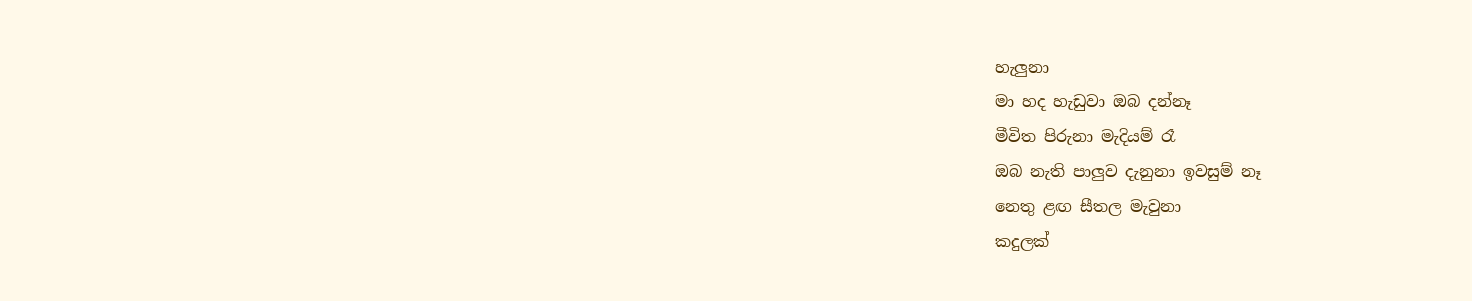හැලුනා
මා හද හැඩුවා ඔබ දන්නෑ
මීවිත පිරුනා මැදියම් රෑ
ඔබ නැති පාලුව දැනුනා ඉවසුම් නෑ
නෙතු ළඟ සීතල මැවුනා
කදුලක්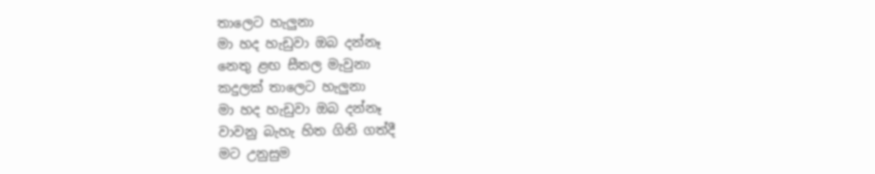තාලෙට හැලුනා
මා හද හැඩුවා ඔබ දන්නෑ
නෙතු ළඟ සීතල මැවුනා
කදුලක් තාලෙට හැලුනා
මා හද හැඩුවා ඔබ දන්නෑ
වාවනු බැහැ හිත ගිනි ගත්දී
මට උනුසුම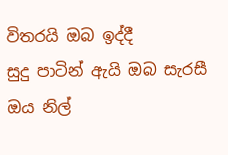විතරයි ඔබ ඉද්දී
සුදු පාටින් ඇයි ඔබ සැරසී
ඔය නිල්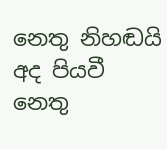නෙතු නිහඬයි අද පියවී
නෙතු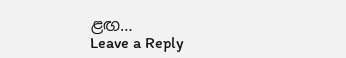ළඟ…
Leave a Reply